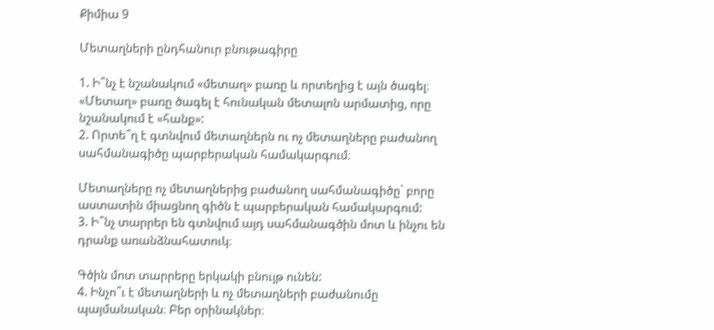Քիմիա 9

Մետաղների ընդհանուր բնութագիրը

1. Ի՞նչ է նշանակում «մետաղ» բառը և որտեղից է այն ծագել։
«Մետաղ» բառը ծագել է հունական մետալոն արմատից, որը նշանակում է «հանք»:
2. Որտե՞ղ է գտնվում մետաղներն ու ոչ մետաղները բաժանող սահմանագիծը պարբերական համակարգում։

Մետաղները ոչ մետաղներից բաժանող սահմանագիծը` բորը աստատին միացնող գիծն է պարբերական համակարգում:
3. Ի՞նչ տարրեր են գտնվում այդ սահմանագծին մոտ և ինչու են դրանք առանձնահատուկ։

Գծին մոտ տարրերը երկակի բնույթ ունեն:
4. Ինչո՞ւ է մետաղների և ոչ մետաղների բաժանումը պայմանական։ Բեր օրինակներ։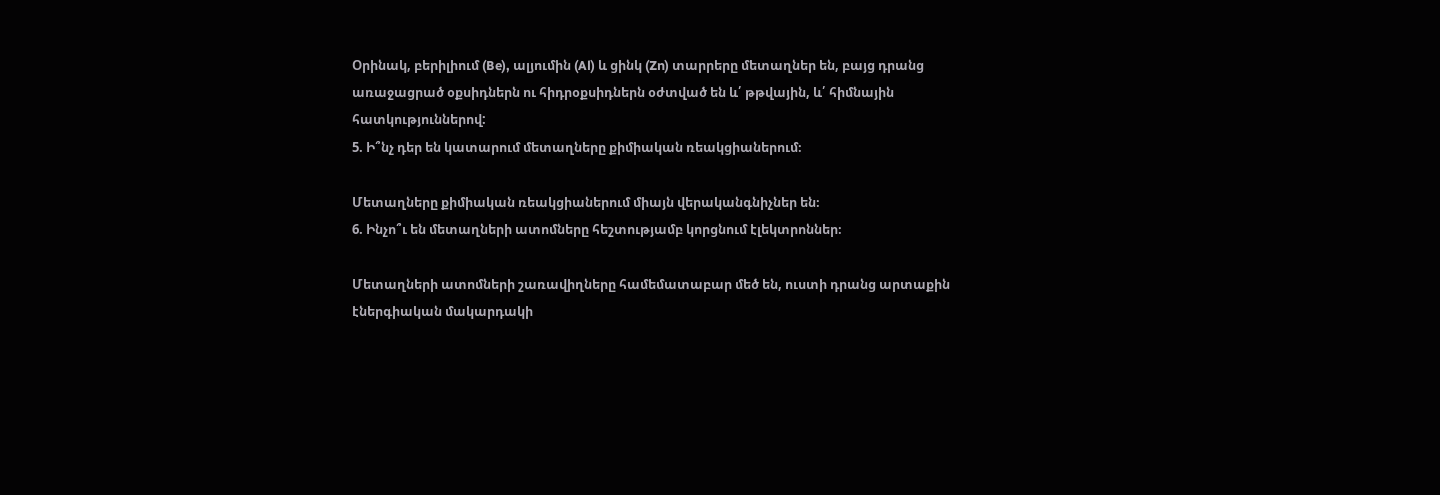Օրինակ, բերիլիում (Be), ալյումին (Al) և ցինկ (Zn) տարրերը մետաղներ են, բայց դրանց առաջացրած օքսիդներն ու հիդրօքսիդներն օժտված են և՛ թթվային, և՛ հիմնային հատկություններով:
5. Ի՞նչ դեր են կատարում մետաղները քիմիական ռեակցիաներում։

Մետաղները քիմիական ռեակցիաներում միայն վերականգնիչներ են։
6. Ինչո՞ւ են մետաղների ատոմները հեշտությամբ կորցնում էլեկտրոններ։

Մետաղների ատոմների շառավիղները համեմատաբար մեծ են, ուստի դրանց արտաքին էներգիական մակարդակի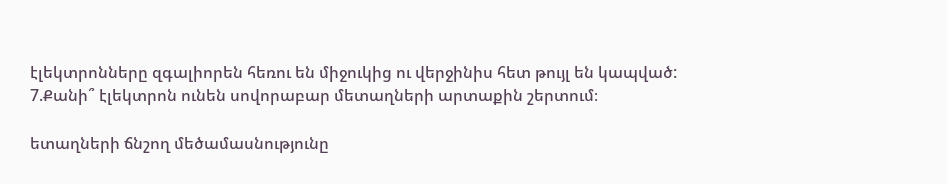էլեկտրոնները զգալիորեն հեռու են միջուկից ու վերջինիս հետ թույլ են կապված:
7.Քանի՞ էլեկտրոն ունեն սովորաբար մետաղների արտաքին շերտում։

ետաղների ճնշող մեծամասնությունը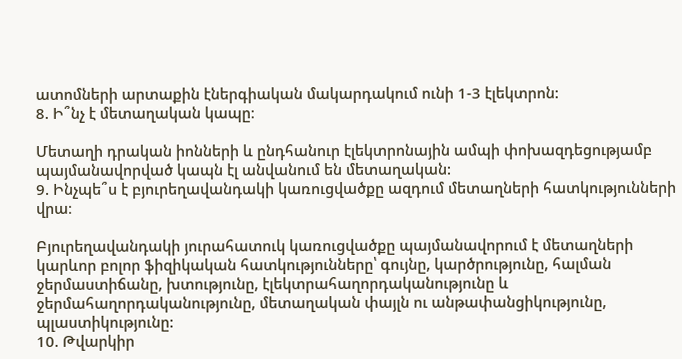ատոմների արտաքին էներգիական մակարդակում ունի 1-3 էլեկտրոն:
8. Ի՞նչ է մետաղական կապը։

Մետաղի դրական իոնների և ընդհանուր էլեկտրոնային ամպի փոխազդեցությամբ պայմանավորված կապն էլ անվանում են մետաղական:
9. Ինչպե՞ս է բյուրեղավանդակի կառուցվածքը ազդում մետաղների հատկությունների վրա։

Բյուրեղավանդակի յուրահատուկ կառուցվածքը պայմանավորում է մետաղների կարևոր բոլոր ֆիզիկական հատկությունները՝ գույնը, կարծրությունը, հալման ջերմաստիճանը, խտությունը, էլեկտրահաղորդականությունը և ջերմահաղորդականությունը, մետաղական փայլն ու անթափանցիկությունը, պլաստիկությունը:
10. Թվարկիր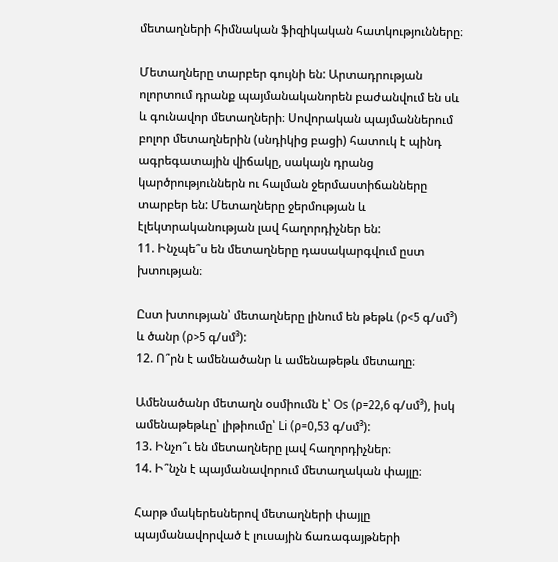մետաղների հիմնական ֆիզիկական հատկությունները։

Մետաղները տարբեր գույնի են: Արտադրության ոլորտում դրանք պայմանականորեն բաժանվում են սև և գունավոր մետաղների։ Սովորական պայմաններում բոլոր մետաղներին (սնդիկից բացի) հատուկ է պինդ ագրեգատային վիճակը, սակայն դրանց կարծրություններն ու հալման ջերմաստիճանները տարբեր են: Մետաղները ջերմության և էլեկտրականության լավ հաղորդիչներ են:
11. Ինչպե՞ս են մետաղները դասակարգվում ըստ խտության։

Ըստ խտության՝ մետաղները լինում են թեթև (ρ<5 գ/սմ³) և ծանր (ρ>5 գ/սմ³):
12. Ո՞րն է ամենածանր և ամենաթեթև մետաղը։

Ամենածանր մետաղն օսմիումն է՝ Os (ρ=22,6 գ/սմ³), իսկ ամենաթեթևը՝ լիթիումը՝ Li (ρ=0,53 գ/սմ³):
13. Ինչո՞ւ են մետաղները լավ հաղորդիչներ։
14. Ի՞նչն է պայմանավորում մետաղական փայլը։

Հարթ մակերեսներով մետաղների փայլը պայմանավորված է լուսային ճառագայթների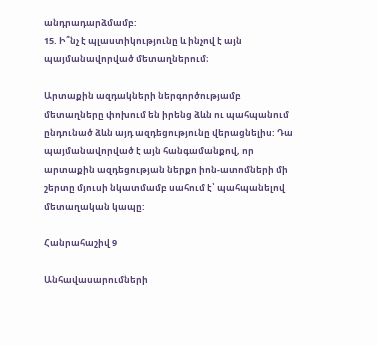անդրադարձմամբ:
15. Ի՞նչ է պլաստիկությունը և ինչով է այն պայմանավորված մետաղներում։

Արտաքին ազդակների ներգործությամբ մետաղները փոխում են իրենց ձևն ու պահպանում ընդունած ձևն այդ ազդեցությունը վերացնելիս: Դա պայմանավորված է այն հանգամանքով, որ արտաքին ազդեցության ներքո իոն-ատոմների մի շերտը մյուսի նկատմամբ սահում է՝ պահպանելով մետաղական կապը:

Հանրահաշիվ 9

Անհավասարումների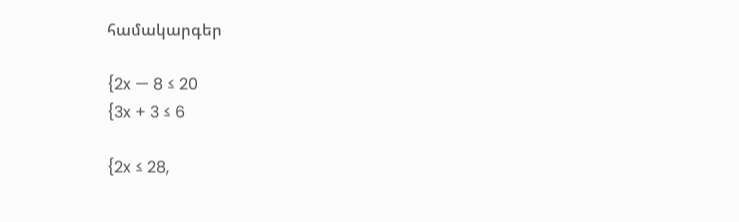համակարգեր

{2x — 8 ≤ 20
{3x + 3 ≤ 6

{2x ≤ 28,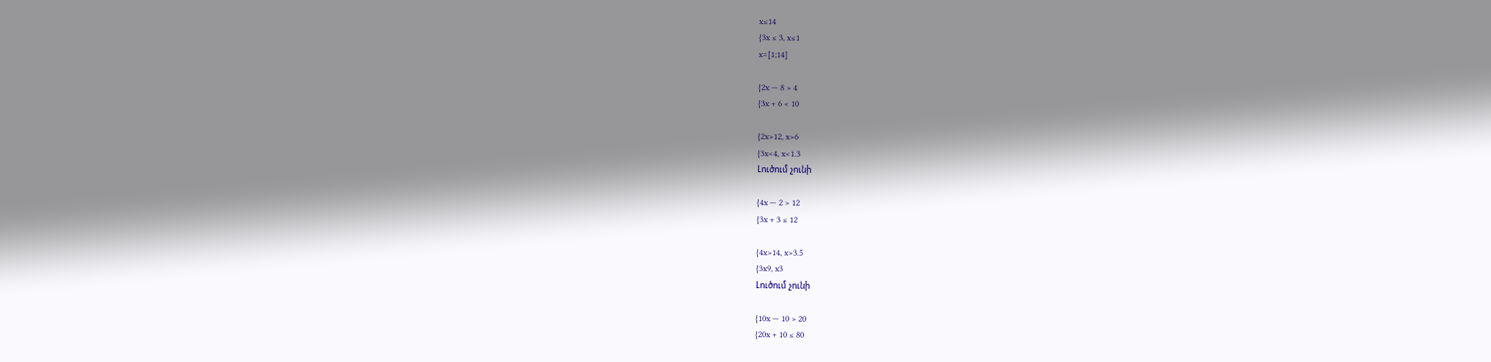x≤14
{3x ≤ 3, x≤1
x=[1;14]

{2x — 8 > 4
{3x + 6 < 10

{2x>12, x>6
{3x<4, x<1.3
Լուծում չունի

{4x — 2 > 12
{3x + 3 ≤ 12

{4x>14, x>3.5
{3x9, x3
Լուծում չունի

{10x — 10 > 20
{20x + 10 ≤ 80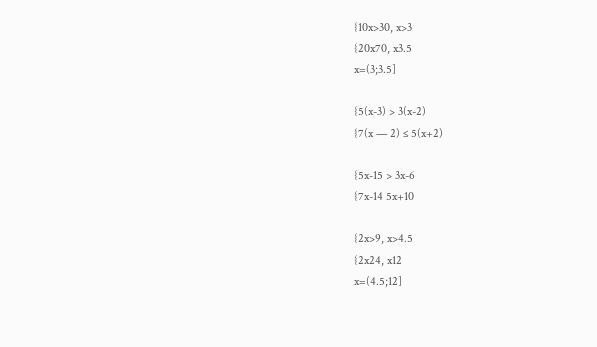{10x>30, x>3
{20x70, x3.5
x=(3;3.5]

{5(x-3) > 3(x-2)
{7(x — 2) ≤ 5(x+2)

{5x-15 > 3x-6
{7x-14 5x+10

{2x>9, x>4.5
{2x24, x12
x=(4.5;12]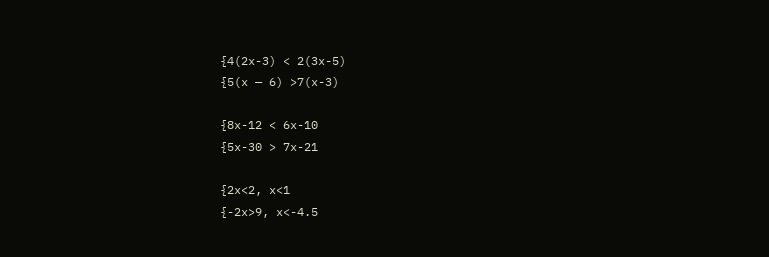{4(2x-3) < 2(3x-5)
{5(x — 6) >7(x-3)

{8x-12 < 6x-10
{5x-30 > 7x-21

{2x<2, x<1
{-2x>9, x<-4.5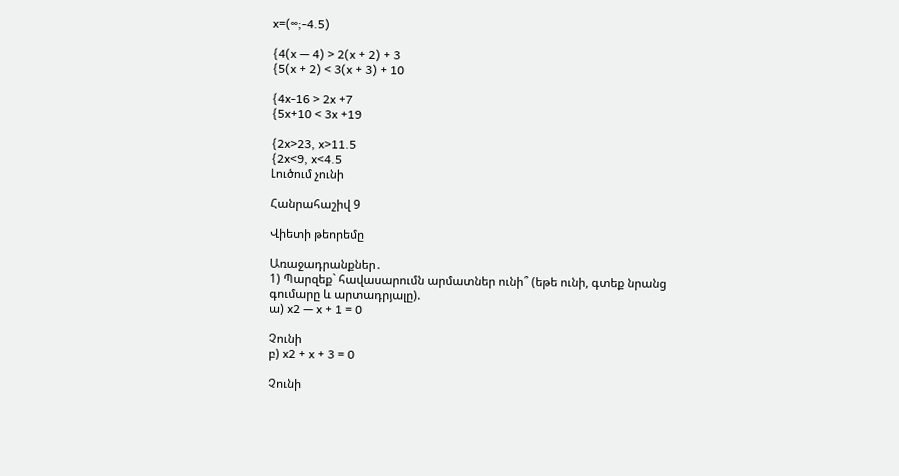x=(∞;-4.5)

{4(x — 4) > 2(x + 2) + 3
{5(x + 2) < 3(x + 3) + 10

{4x-16 > 2x +7
{5x+10 < 3x +19

{2x>23, x>11.5
{2x<9, x<4.5
Լուծում չունի

Հանրահաշիվ 9

Վիետի թեորեմը

Առաջադրանքներ․
1) Պարզեք` հավասարումն արմատներ ունի՞ (եթե ունի, գտեք նրանց գումարը և արտադրյալը).
ա) x2 — x + 1 = 0

Չունի
բ) x2 + x + 3 = 0

Չունի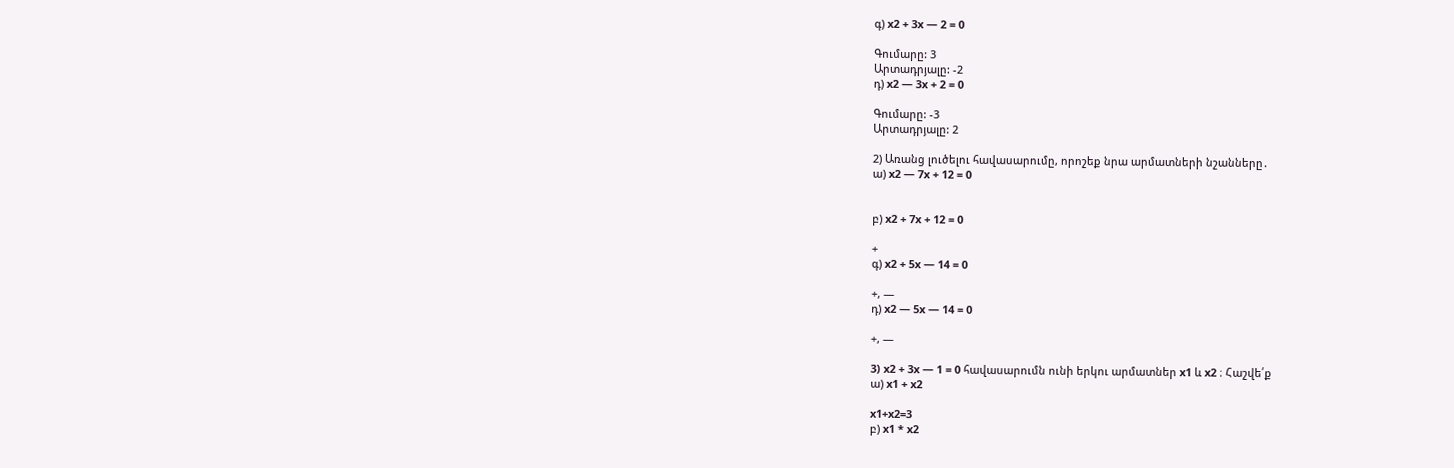գ) x2 + 3x — 2 = 0

Գումարը: 3
Արտադրյալը: -2
դ) x2 — 3x + 2 = 0

Գումարը: -3
Արտադրյալը: 2

2) Առանց լուծելու հավասարումը, որոշեք նրա արմատների նշանները․
ա) x2 — 7x + 12 = 0


բ) x2 + 7x + 12 = 0

+
գ) x2 + 5x — 14 = 0

+, —
դ) x2 — 5x — 14 = 0

+, —

3) x2 + 3x — 1 = 0 հավասարումն ունի երկու արմատներ x1 և x2 ։ Հաշվե՛ք
ա) x1 + x2

x1+x2=3
բ) x1 * x2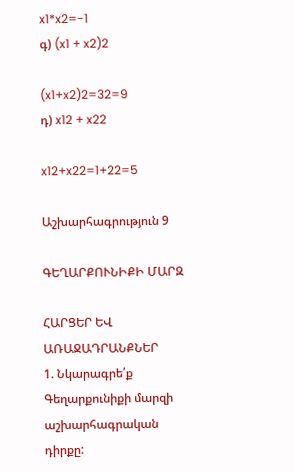x1*x2=-1
գ) (x1 + x2)2

(x1+x2)2=32=9
դ) x12 + x22

x12+x22=1+22=5

Աշխարհագրություն 9

ԳԵՂԱՐՔՈՒՆԻՔԻ ՄԱՐԶ

ՀԱՐՑԵՐ ԵՎ ԱՌԱՋԱԴՐԱՆՔՆԵՐ
1. Նկարագրե՛ք Գեղարքունիքի մարզի աշխարհագրական դիրքը: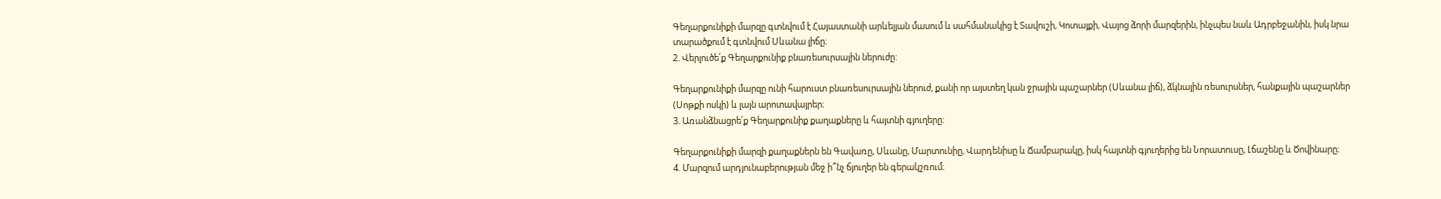Գեղարքունիքի մարզը գտնվում է Հայաստանի արևելյան մասում և սահմանակից է Տավուշի, Կոտայքի, Վայոց ձորի մարզերին, ինչպես նաև Ադրբեջանին, իսկ նրա տարածքում է գտնվում Սևանա լիճը։
2. Վերլուծե՛ք Գեղարքունիք բնառեսուրսային ներուժը:

Գեղարքունիքի մարզը ունի հարուստ բնառեսուրսային ներուժ, քանի որ այստեղ կան ջրային պաշարներ (Սևանա լիճ), ձկնային ռեսուրսներ, հանքային պաշարներ (Սոթքի ոսկի) և լայն արոտավայրեր։
3. Առանձնացրե՛ք Գեղարքունիք քաղաքները և հայտնի գյուղերը:

Գեղարքունիքի մարզի քաղաքներն են Գավառը, Սևանը, Մարտունիը, Վարդենիսը և Ճամբարակը, իսկ հայտնի գյուղերից են Նորատուսը, Լճաշենը և Ծովինարը։
4. Մարզում արդյունաբերության մեջ ի՞նչ ճյուղեր են գերակշռում։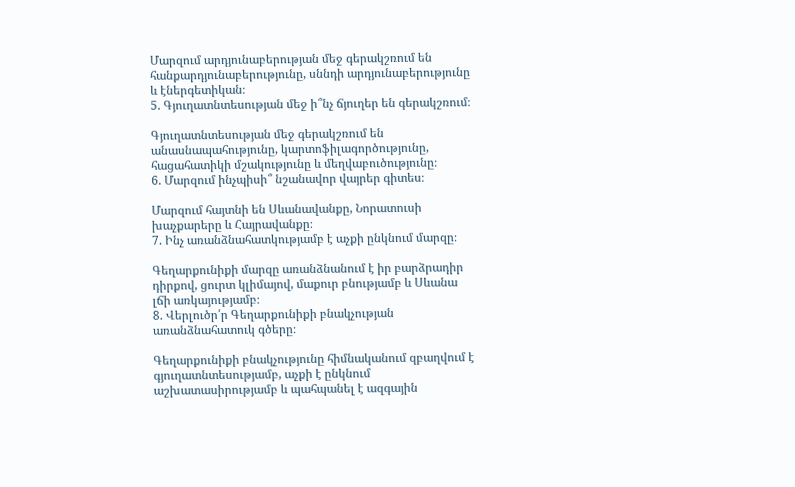Մարզում արդյունաբերության մեջ գերակշռում են հանքարդյունաբերությունը, սննդի արդյունաբերությունը և էներգետիկան։
5. Գյուղատնտեսության մեջ ի՞նչ ճյուղեր են գերակշռում։

Գյուղատնտեսության մեջ գերակշռում են անասնապահությունը, կարտոֆիլագործությունը, հացահատիկի մշակությունը և մեղվաբուծությունը։
6. Մարզում ինչպիսի՞ նշանավոր վայրեր գիտես։

Մարզում հայտնի են Սևանավանքը, Նորատուսի խաչքարերը և Հայրավանքը։
7. Ինչ առանձնահատկությամբ է աչքի ընկնում մարզը։

Գեղարքունիքի մարզը առանձնանում է իր բարձրադիր դիրքով, ցուրտ կլիմայով, մաքուր բնությամբ և Սևանա լճի առկայությամբ։
8. Վերլուծր՛ր Գեղարքունիքի բնակչության առանձնահատուկ գծերը։

Գեղարքունիքի բնակչությունը հիմնականում զբաղվում է գյուղատնտեսությամբ, աչքի է ընկնում աշխատասիրությամբ և պահպանել է ազգային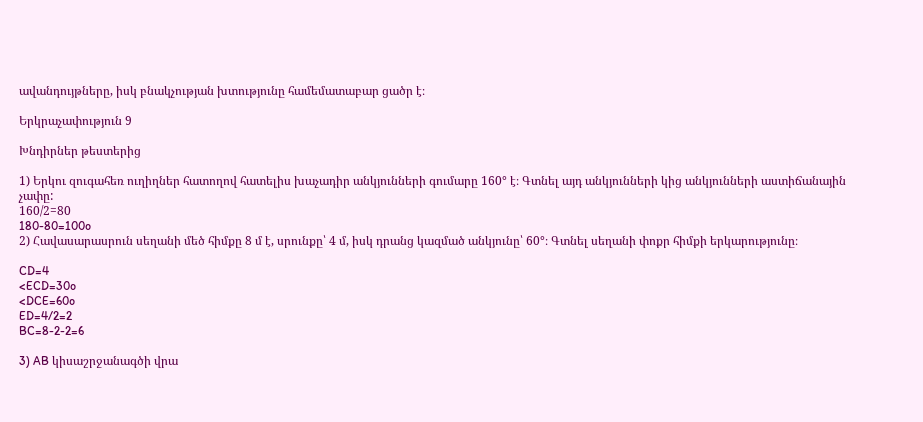ավանդույթները, իսկ բնակչության խտությունը համեմատաբար ցածր է։

Երկրաչափություն 9

Խնդիրներ թեստերից

1) Երկու զուգահեռ ուղիղներ հատողով հատելիս խաչադիր անկյունների գումարը 160° է։ Գտնել այդ անկյունների կից անկյունների աստիճանային չափը:
160/2=80
180-80=100o
2) Հավասարասրուն սեղանի մեծ հիմքը 8 մ է, սրունքը՝ 4 մ, իսկ դրանց կազմած անկյունը՝ 60°։ Գտնել սեղանի փոքր հիմքի երկարությունը։

CD=4
<ECD=30o
<DCE=60o
ED=4/2=2
BC=8-2-2=6

3) AB կիսաշրջանագծի վրա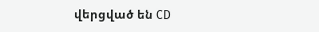վերցված են CD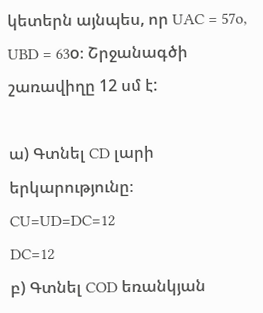կետերն այնպես, որ UAC = 57o, UBD = 63o։ Շրջանագծի շառավիղը 12 սմ է:

ա) Գտնել CD լարի երկարությունը։
CU=UD=DC=12
DC=12
բ) Գտնել COD եռանկյան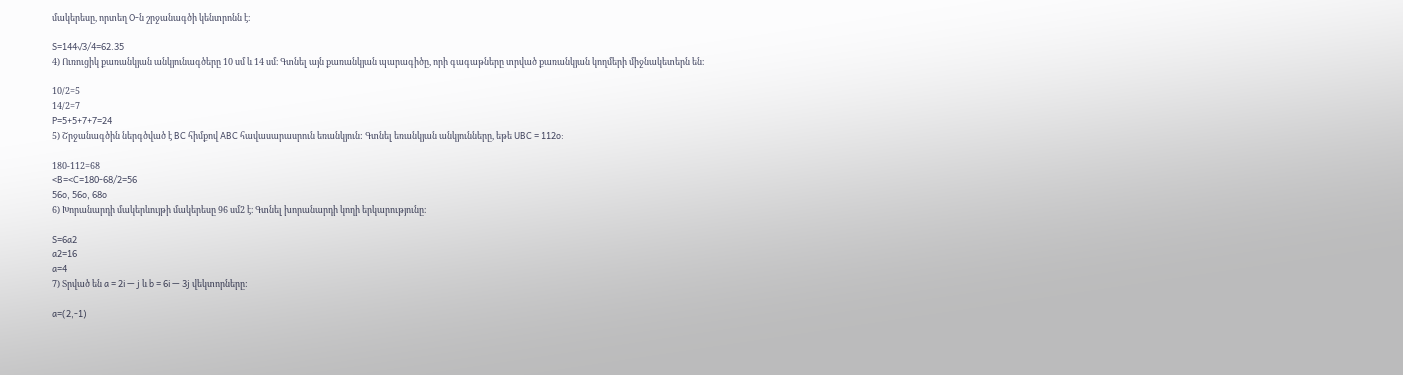մակերեսը, որտեղ O-ն շրջանագծի կենտրոնն է։

S=144√3/4=62.35
4) Ուռուցիկ քառանկյան անկյունագծերը 10 սմ և 14 սմ։ Գտնել այն քառանկյան պարագիծը, որի գագաթները տրված քառանկյան կողմերի միջնակետերն են։

10/2=5
14/2=7
P=5+5+7+7=24
5) Շրջանագծին ներգծված է BC հիմքով ABC հավասարասրուն եռանկյուն: Գտնել եռանկյան անկյունները, եթե UBC = 112o:

180-112=68
<B=<C=180-68/2=56
56o, 56o, 68o
6) Խորանարդի մակերևույթի մակերեսը 96 սմ2 է։ Գտնել խորանարդի կողի երկարությունը։

S=6a2
a2=16
a=4
7) Տրված են a = 2i — j և b = 6i — 3j վեկտորները:

a=(2,-1)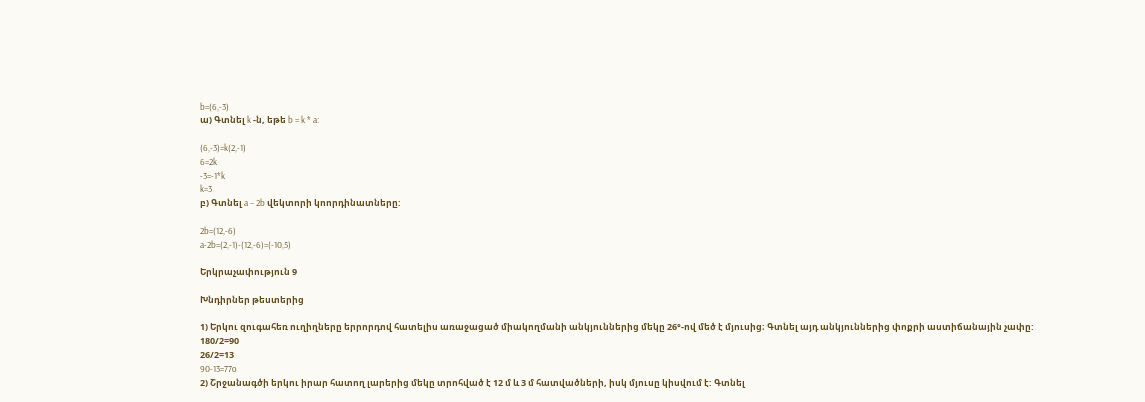b=(6,-3)
ա) Գտնել k -ն, եթե b = k * a:

(6,-3)=k(2,-1)
6=2k
-3=-1*k
k=3
բ) Գտնել a − 2b վեկտորի կոորդինատները:

2b=(12,-6)
a-2b=(2,-1)-(12,-6)=(-10,5)

Երկրաչափություն 9

Խնդիրներ թեստերից

1) Երկու զուգահեռ ուղիղները երրորդով հատելիս առաջացած միակողմանի անկյուններից մեկը 26°-ով մեծ է մյուսից։ Գտնել այդ անկյուններից փոքրի աստիճանային չափը:
180/2=90
26/2=13
90-13=77o
2) Շրջանագծի երկու իրար հատող լարերից մեկը տրոհված է 12 մ և 3 մ հատվածների, իսկ մյուսը կիսվում է: Գտնել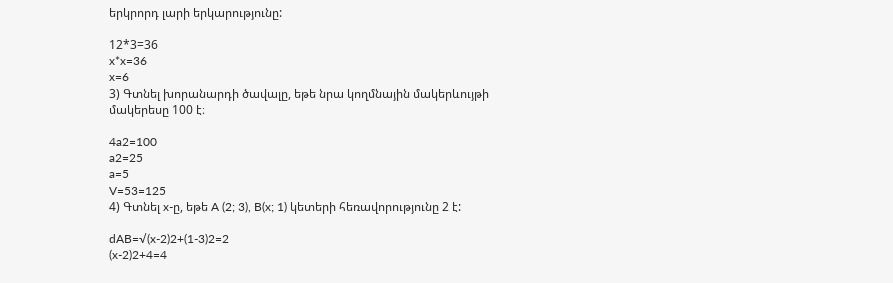երկրորդ լարի երկարությունը:

12*3=36
x*x=36
x=6
3) Գտնել խորանարդի ծավալը, եթե նրա կողմնային մակերևույթի մակերեսը 100 է։

4a2=100
a2=25
a=5
V=53=125
4) Գտնել x-ը, եթե A (2; 3), B(x; 1) կետերի հեռավորությունը 2 է:

dAB=√(x-2)2+(1-3)2=2
(x-2)2+4=4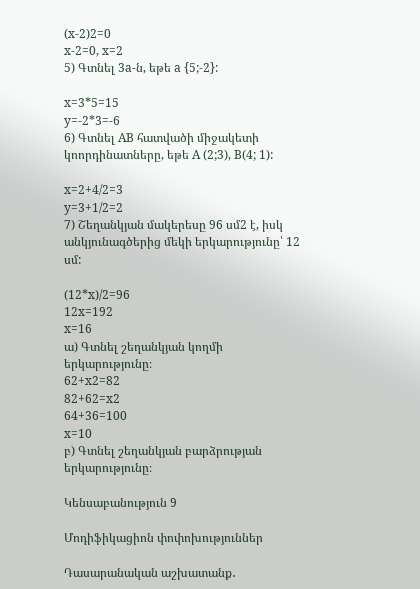(x-2)2=0
x-2=0, x=2
5) Գտնել 3a-ն, եթե a {5;-2}:

x=3*5=15
y=-2*3=-6
6) Գտնել AB հատվածի միջակետի կոորդինատները, եթե A (2;3), B(4; 1):

x=2+4/2=3
y=3+1/2=2
7) Շեղանկյան մակերեսը 96 սմ2 է, իսկ անկյունագծերից մեկի երկարությունը՝ 12 սմ:

(12*x)/2=96
12x=192
x=16
ա) Գտնել շեղանկյան կողմի երկարությունը։
62+x2=82
82+62=x2
64+36=100
x=10
բ) Գտնել շեղանկյան բարձրության երկարությունը։

Կենսաբանություն 9

Մոդիֆիկացիոն փոփոխություններ

Դասարանական աշխատանք․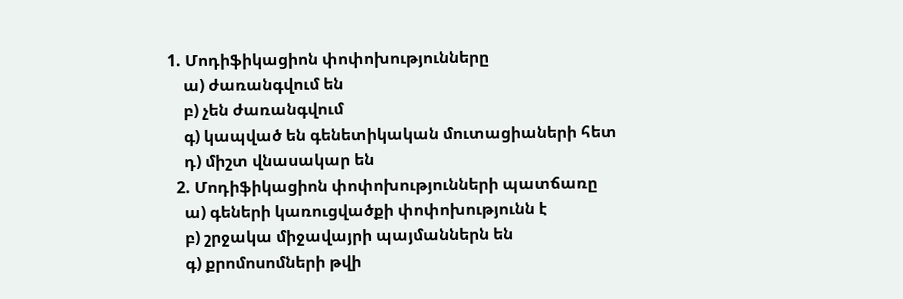1. Մոդիֆիկացիոն փոփոխությունները
    ա) ժառանգվում են
    բ) չեն ժառանգվում
    գ) կապված են գենետիկական մուտացիաների հետ
    դ) միշտ վնասակար են
  2. Մոդիֆիկացիոն փոփոխությունների պատճառը
    ա) գեների կառուցվածքի փոփոխությունն է
    բ) շրջակա միջավայրի պայմաններն են
    գ) քրոմոսոմների թվի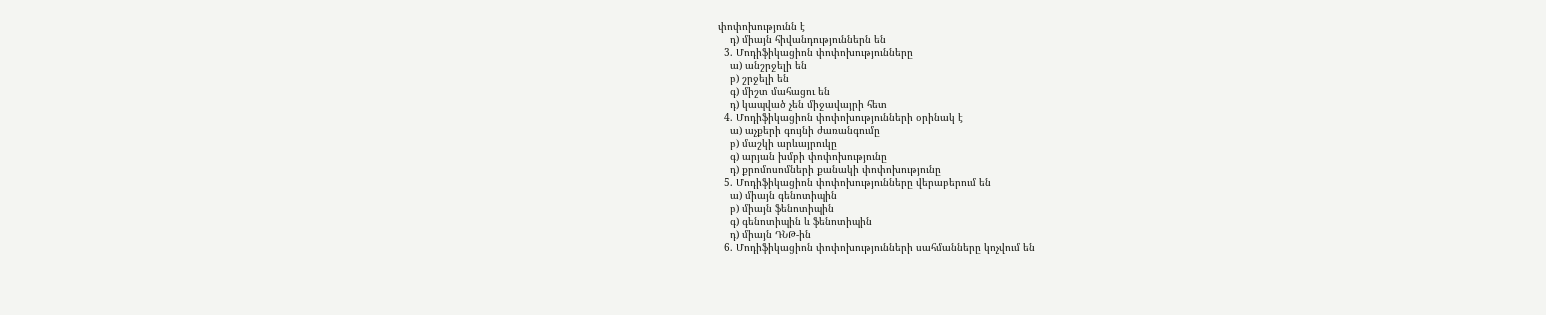փոփոխությունն է
    դ) միայն հիվանդություններն են
  3. Մոդիֆիկացիոն փոփոխությունները
    ա) անշրջելի են
    բ) շրջելի են
    գ) միշտ մահացու են
    դ) կապված չեն միջավայրի հետ
  4. Մոդիֆիկացիոն փոփոխությունների օրինակ է
    ա) աչքերի գույնի ժառանգումը
    բ) մաշկի արևայրուկը
    գ) արյան խմբի փոփոխությունը
    դ) քրոմոսոմների քանակի փոփոխությունը
  5. Մոդիֆիկացիոն փոփոխությունները վերաբերում են
    ա) միայն գենոտիպին
    բ) միայն ֆենոտիպին
    գ) գենոտիպին և ֆենոտիպին
    դ) միայն ԴՆԹ-ին
  6. Մոդիֆիկացիոն փոփոխությունների սահմանները կոչվում են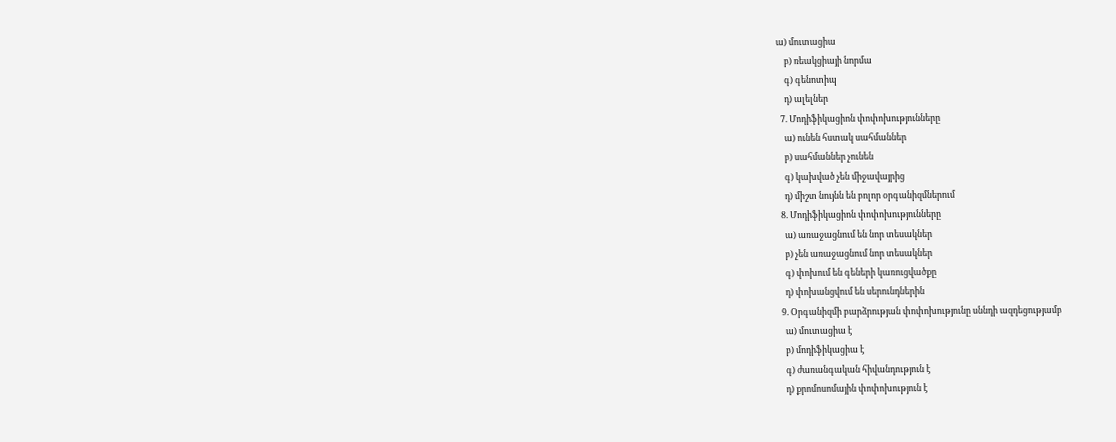ա) մուտացիա
    բ) ռեակցիայի նորմա
    գ) գենոտիպ
    դ) ալելներ
  7. Մոդիֆիկացիոն փոփոխությունները
    ա) ունեն հստակ սահմաններ
    բ) սահմաններ չունեն
    գ) կախված չեն միջավայրից
    դ) միշտ նույնն են բոլոր օրգանիզմներում
  8. Մոդիֆիկացիոն փոփոխությունները
    ա) առաջացնում են նոր տեսակներ
    բ) չեն առաջացնում նոր տեսակներ
    գ) փոխում են գեների կառուցվածքը
    դ) փոխանցվում են սերունդներին
  9. Օրգանիզմի բարձրության փոփոխությունը սննդի ազդեցությամբ
    ա) մուտացիա է
    բ) մոդիֆիկացիա է
    գ) ժառանգական հիվանդություն է
    դ) քրոմոսոմային փոփոխություն է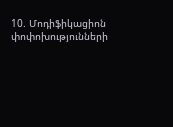10. Մոդիֆիկացիոն փոփոխությունների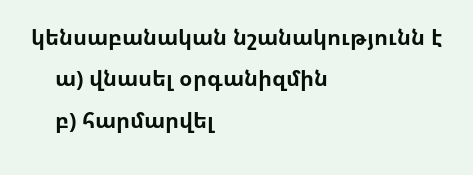կենսաբանական նշանակությունն է
    ա) վնասել օրգանիզմին
    բ) հարմարվել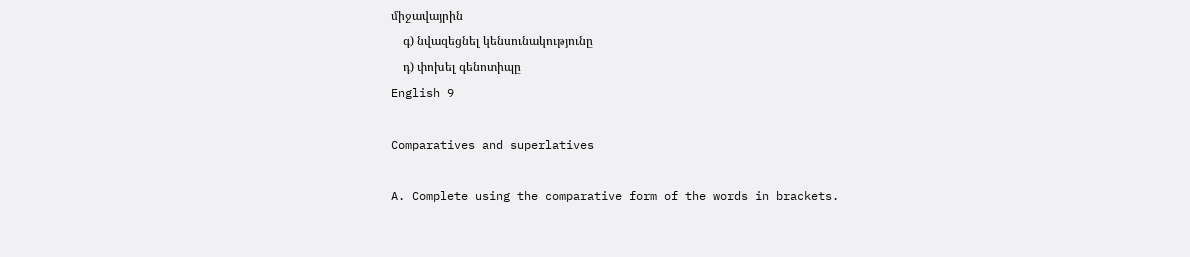միջավայրին
    գ) նվազեցնել կենսունակությունը
    դ) փոխել գենոտիպը
English 9

Comparatives and superlatives

A. Complete using the comparative form of the words in brackets.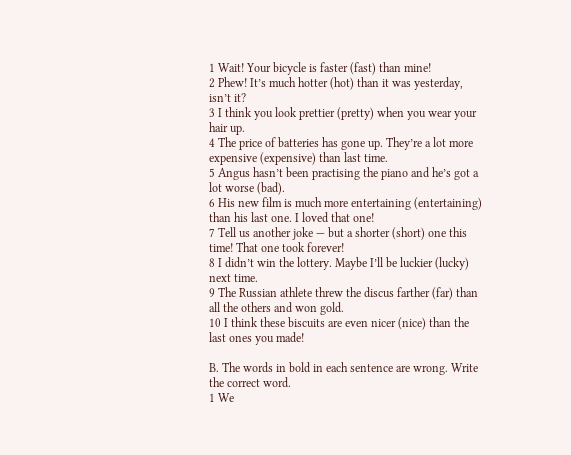1 Wait! Your bicycle is faster (fast) than mine!
2 Phew! It’s much hotter (hot) than it was yesterday, isn’t it?
3 I think you look prettier (pretty) when you wear your hair up.
4 The price of batteries has gone up. They’re a lot more expensive (expensive) than last time.
5 Angus hasn’t been practising the piano and he’s got a lot worse (bad).
6 His new film is much more entertaining (entertaining) than his last one. I loved that one!
7 Tell us another joke — but a shorter (short) one this time! That one took forever!
8 I didn’t win the lottery. Maybe I’ll be luckier (lucky) next time.
9 The Russian athlete threw the discus farther (far) than all the others and won gold.
10 I think these biscuits are even nicer (nice) than the last ones you made!

B. The words in bold in each sentence are wrong. Write the correct word.
1 We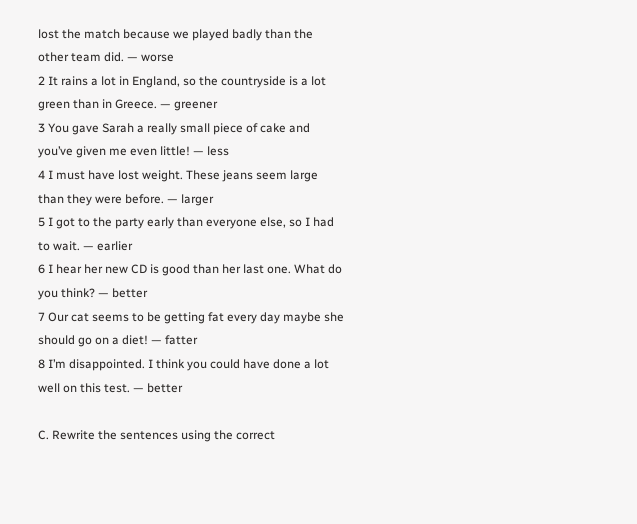lost the match because we played badly than the other team did. — worse
2 It rains a lot in England, so the countryside is a lot green than in Greece. — greener
3 You gave Sarah a really small piece of cake and you’ve given me even little! — less
4 I must have lost weight. These jeans seem large than they were before. — larger
5 I got to the party early than everyone else, so I had to wait. — earlier
6 I hear her new CD is good than her last one. What do you think? — better
7 Our cat seems to be getting fat every day maybe she should go on a diet! — fatter
8 I’m disappointed. I think you could have done a lot well on this test. — better

C. Rewrite the sentences using the correct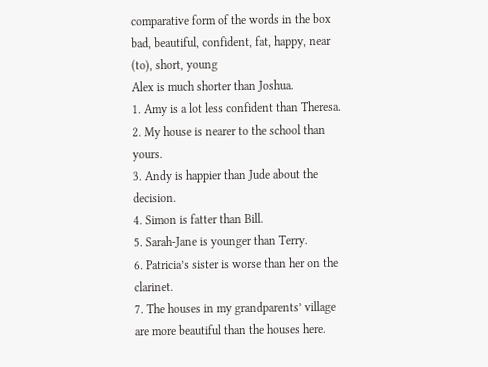comparative form of the words in the box
bad, beautiful, confident, fat, happy, near (to), short, young
Alex is much shorter than Joshua.
1. Amy is a lot less confident than Theresa.
2. My house is nearer to the school than yours.
3. Andy is happier than Jude about the decision.
4. Simon is fatter than Bill.
5. Sarah-Jane is younger than Terry.
6. Patricia’s sister is worse than her on the clarinet.
7. The houses in my grandparents’ village are more beautiful than the houses here.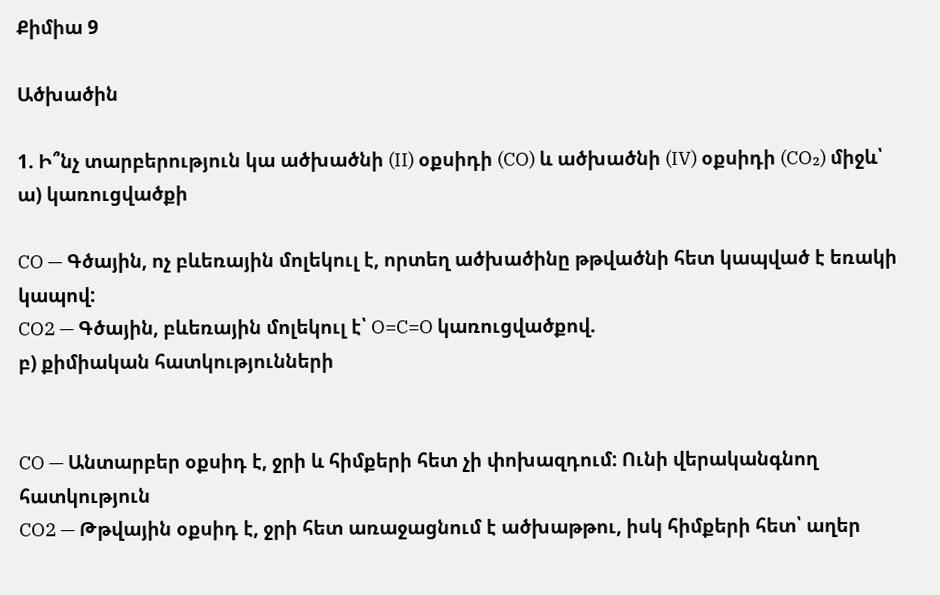Քիմիա 9

Ածխածին

1. Ի՞նչ տարբերություն կա ածխածնի (II) օքսիդի (CO) և ածխածնի (IV) օքսիդի (CO₂) միջև՝
ա) կառուցվածքի

CO — Գծային, ոչ բևեռային մոլեկուլ է, որտեղ ածխածինը թթվածնի հետ կապված է եռակի կապով:
CO2 — Գծային, բևեռային մոլեկուլ է՝ O=C=O կառուցվածքով.
բ) քիմիական հատկությունների


CO — Անտարբեր օքսիդ է, ջրի և հիմքերի հետ չի փոխազդում: Ունի վերականգնող հատկություն
CO2 — Թթվային օքսիդ է, ջրի հետ առաջացնում է ածխաթթու, իսկ հիմքերի հետ՝ աղեր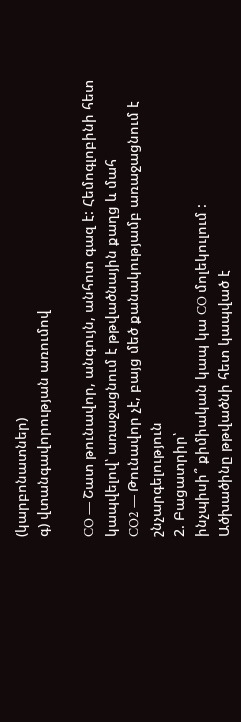(կարբոնատներ)
գ) վտանգավորության առումով

CO — Շատ թունավոր, անգույն, անհոտ գազ է: Հեմոգլոբինի հետ կապվելով՝ առաջացնում է թթվածնային քաղց և մահ
CO2 — Թունավոր չէ, բայց մեծ քանակությամբ առաջացնում է շնչարգելություն
2. Բացատրիր՝
ինչպիսի՞ քիմիական կապ կա CO մոլեկուլում :
Ածխածինը թթվածնի հետ կապված է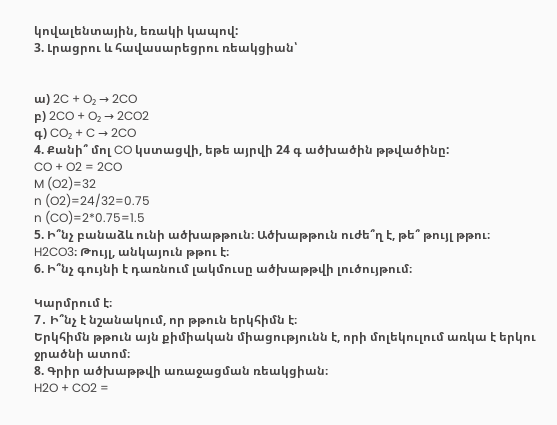կովալենտային, եռակի կապով:
3. Լրացրու և հավասարեցրու ռեակցիան՝


ա) 2C + O₂ → 2CO
բ) 2CO + O₂ → 2CO2
գ) CO₂ + C → 2CO
4. Քանի՞ մոլ CO կստացվի, եթե այրվի 24 գ ածխածին թթվածինը:
CO + O2 = 2CO
M (O2)=32
n (O2)=24/32=0.75
n (CO)=2*0.75=1.5
5. Ի՞նչ բանաձև ունի ածխաթթուն։ Ածխաթթուն ուժե՞ղ է, թե՞ թույլ թթու։
H2CO3։ Թույլ, անկայուն թթու է։
6. Ի՞նչ գույնի է դառնում լակմուսը ածխաթթվի լուծույթում։

Կարմրում է։
7․ Ի՞նչ է նշանակում, որ թթուն երկհիմն է։
Երկհիմն թթուն այն քիմիական միացությունն է, որի մոլեկուլում առկա է երկու ջրածնի ատոմ։
8. Գրիր ածխաթթվի առաջացման ռեակցիան։
H2O + CO2 =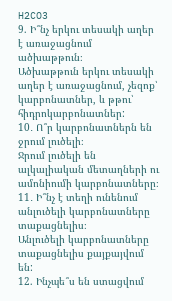H2CO3
9. Ի՞նչ երկու տեսակի աղեր է առաջացնում ածխաթթուն։
Ածխաթթուն երկու տեսակի աղեր է առաջացնում, չեզոք՝ կարբոնատներ, և թթու՝  հիդրոկարբոնատներ:
10․ Ո՞ր կարբոնատներն են ջրում լուծելի։
Ջրում լուծելի են ալկալիական մետաղների ու ամոնիումի կարբոնատները։
11․ Ի՞նչ է տեղի ունենում անլուծելի կարբոնատները տաքացնելիս։
Անլուծելի կարբոնատները տաքացնելիս քայքայվում են:
12. Ինչպե՞ս են ստացվում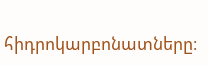հիդրոկարբոնատները։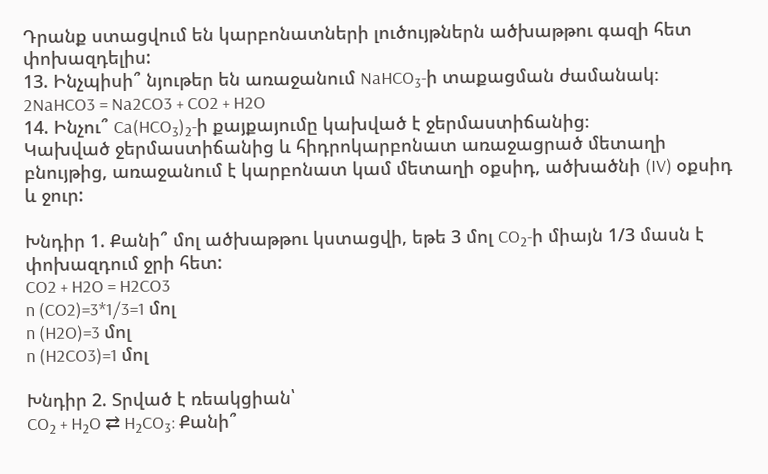Դրանք ստացվում են կարբոնատների լուծույթներն ածխաթթու գազի հետ փոխազդելիս:
13. Ինչպիսի՞ նյութեր են առաջանում NaHCO₃-ի տաքացման ժամանակ։
2NaHCO3 = Na2CO3 + CO2 + H2O
14. Ինչու՞ Ca(HCO₃)₂-ի քայքայումը կախված է ջերմաստիճանից։
Կախված ջերմաստիճանից և հիդրոկարբոնատ առաջացրած մետաղի բնույթից, առաջանում է կարբոնատ կամ մետաղի օքսիդ, ածխածնի (IV) օքսիդ և ջուր:

Խնդիր 1. Քանի՞ մոլ ածխաթթու կստացվի, եթե 3 մոլ CO₂-ի միայն 1/3 մասն է փոխազդում ջրի հետ:
CO2 + H2O = H2CO3
n (CO2)=3*1/3=1 մոլ
n (H2O)=3 մոլ
n (H2CO3)=1 մոլ

Խնդիր 2. Տրված է ռեակցիան՝
CO₂ + H₂O ⇄ H₂CO₃: Քանի՞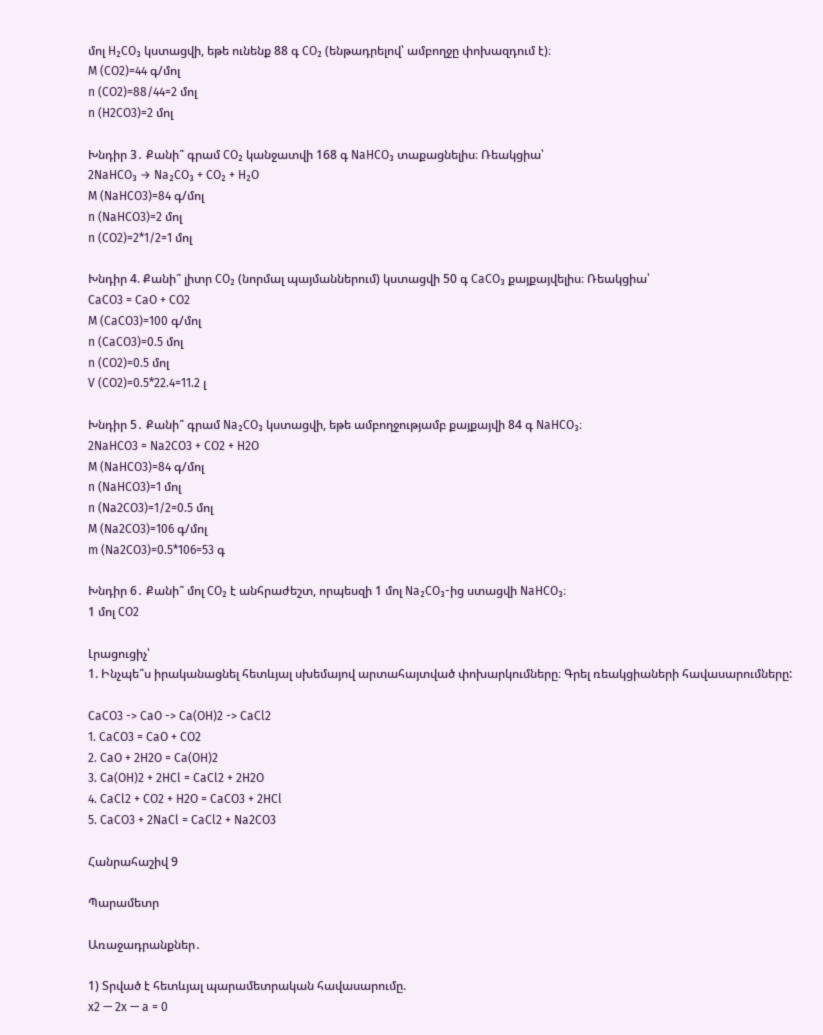մոլ H₂CO₃ կստացվի, եթե ունենք 88 գ CO₂ (ենթադրելով՝ ամբողջը փոխազդում է)։
M (CO2)=44 գ/մոլ
n (CO2)=88/44=2 մոլ
n (H2CO3)=2 մոլ

Խնդիր 3․ Քանի՞ գրամ CO₂ կանջատվի 168 գ NaHCO₃ տաքացնելիս։ Ռեակցիա՝
2NaHCO₃ → Na₂CO₃ + CO₂ + H₂O
M (NaHCO3)=84 գ/մոլ
n (NaHCO3)=2 մոլ
n (CO2)=2*1/2=1 մոլ

Խնդիր 4. Քանի՞ լիտր CO₂ (նորմալ պայմաններում) կստացվի 50 գ CaCO₃ քայքայվելիս։ Ռեակցիա՝
CaCO3 = CaO + CO2
M (CaCO3)=100 գ/մոլ
n (CaCO3)=0.5 մոլ
n (CO2)=0.5 մոլ
V (CO2)=0.5*22.4=11.2 լ

Խնդիր 5․ Քանի՞ գրամ Na₂CO₃ կստացվի, եթե ամբողջությամբ քայքայվի 84 գ NaHCO₃։
2NaHCO3 = Na2CO3 + CO2 + H2O
M (NaHCO3)=84 գ/մոլ
n (NaHCO3)=1 մոլ
n (Na2CO3)=1/2=0.5 մոլ
M (Na2CO3)=106 գ/մոլ
m (Na2CO3)=0.5*106=53 գ

Խնդիր 6․ Քանի՞ մոլ CO₂ է անհրաժեշտ, որպեսզի 1 մոլ Na₂CO₃-ից ստացվի NaHCO₃։
1 մոլ CO2

Լրացուցիչ՝
1. Ինչպե՞ս իրականացնել հետևյալ սխեմայով արտահայտված փոխարկումները։ Գրել ռեակցիաների հավասարումները:

CaCO3 -> CaO -> Ca(OH)2 -> CaCl2
1. CaCO3 = CaO + CO2
2. CaO + 2H2O = Ca(OH)2
3. Ca(OH)2 + 2HCl = CaCl2 + 2H2O
4. CaCl2 + CO2 + H2O = CaCO3 + 2HCl
5. CaCO3 + 2NaCl = CaCl2 + Na2CO3

Հանրահաշիվ 9

Պարամետր

Առաջադրանքներ․

1) Տրված է հետևյալ պարամետրական հավասարումը.
x2 — 2x — a = 0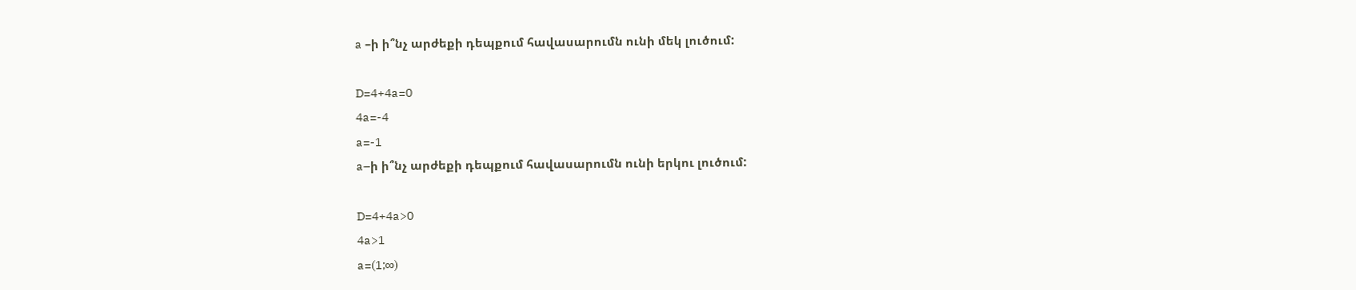a –ի ի՞նչ արժեքի դեպքում հավասարումն ունի մեկ լուծում:

D=4+4a=0
4a=-4
a=-1
a–ի ի՞նչ արժեքի դեպքում հավասարումն ունի երկու լուծում:

D=4+4a>0
4a>1
a=(1;∞)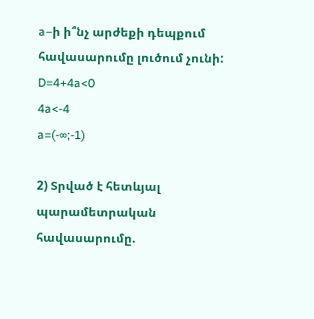a–ի ի՞նչ արժեքի դեպքում հավասարումը լուծում չունի:
D=4+4a<0
4a<-4
a=(-∞;-1)

2) Տրված է հետևյալ պարամետրական հավասարումը.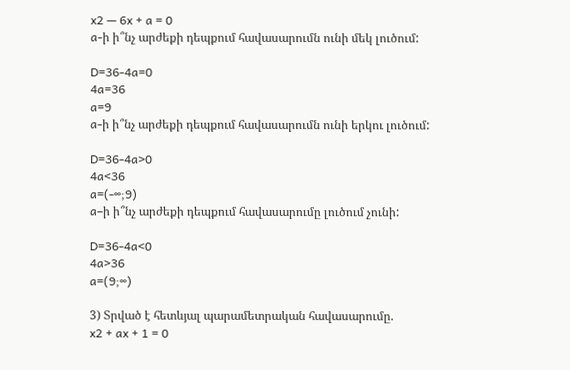x2 — 6x + a = 0
a-ի ի՞նչ արժեքի դեպքում հավասարումն ունի մեկ լուծում:

D=36-4a=0
4a=36
a=9
a-ի ի՞նչ արժեքի դեպքում հավասարումն ունի երկու լուծում:

D=36-4a>0
4a<36
a=(-∞;9)
a–ի ի՞նչ արժեքի դեպքում հավասարումը լուծում չունի:

D=36-4a<0
4a>36
a=(9;∞)

3) Տրված է հետևյալ պարամետրական հավասարումը.
x2 + ax + 1 = 0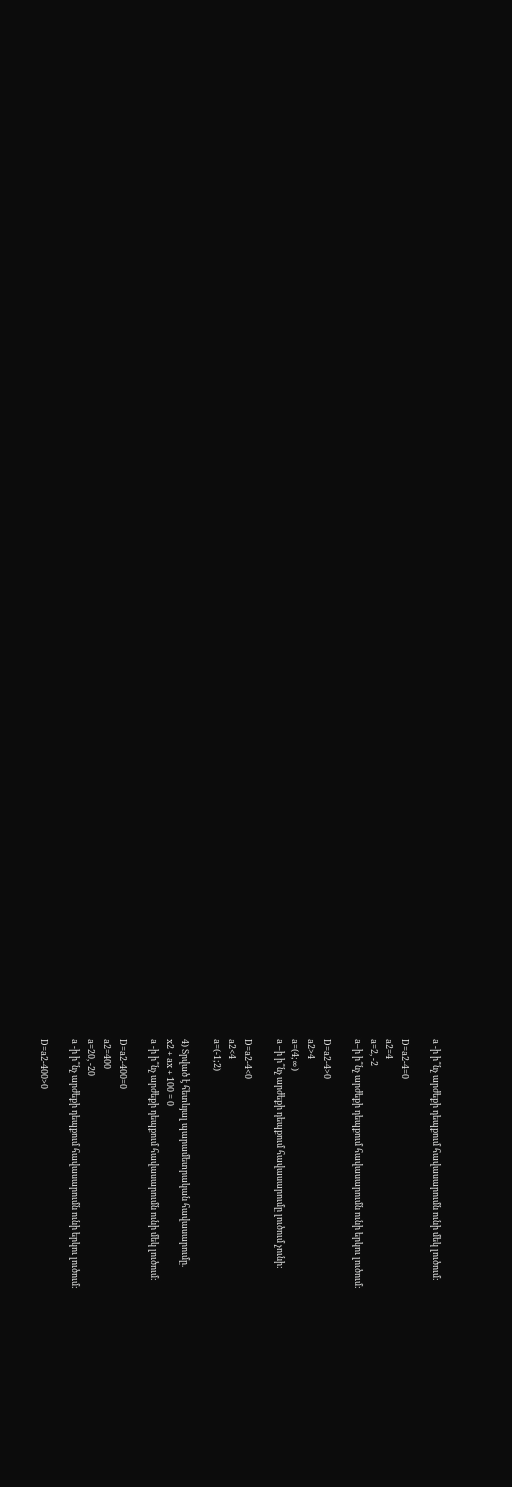a -ի ի՞նչ արժեքի դեպքում հավասարումն ունի մեկ լուծում:

D=a2-4=0
a2=4
a=2, -2
a–ի ի՞նչ արժեքի դեպքում հավասարումն ունի երկու լուծում:

D=a2-4>0
a2>4
a=(4;∞)
a –ի ի՞նչ արժեքի դեպքում հավասարումը լուծում չունի:

D=a2-4<0
a2<4
a=(-1;2)

4) Տրված է հետևյալ պարամետրական հավասարումը.
x2 + ax + 100 = 0
a -ի ի՞նչ արժեքի դեպքում հավասարումն ունի մեկ լուծում:

D=a2-400=0
a2=400
a=20, -20
a -ի ի՞նչ արժեքի դեպքում հավասարումն ունի երկու լուծում:

D=a2-400>0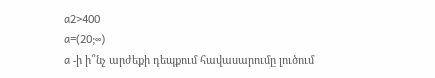a2>400
a=(20;∞)
a -ի ի՞նչ արժեքի դեպքում հավասարումը լուծում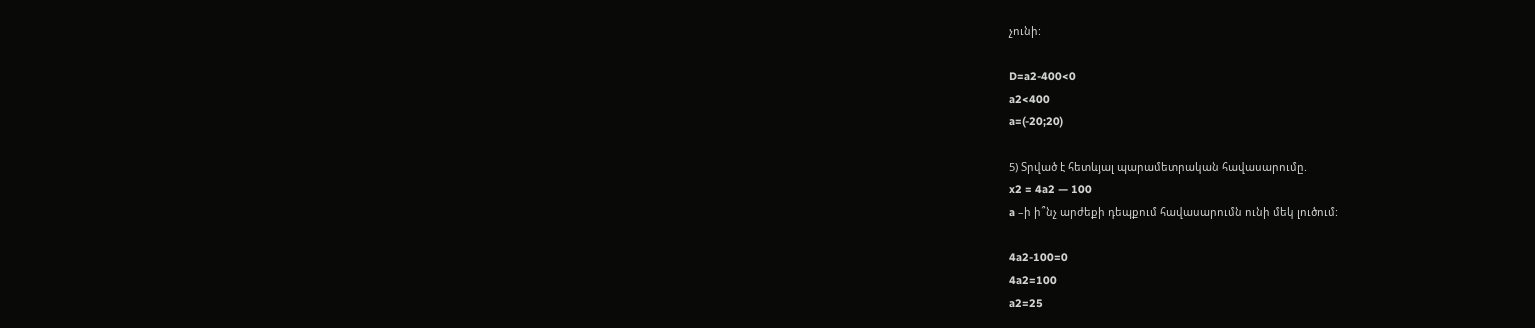չունի:

D=a2-400<0
a2<400
a=(-20;20)

5) Տրված է հետևյալ պարամետրական հավասարումը.
x2 = 4a2 — 100
a –ի ի՞նչ արժեքի դեպքում հավասարումն ունի մեկ լուծում:

4a2-100=0
4a2=100
a2=25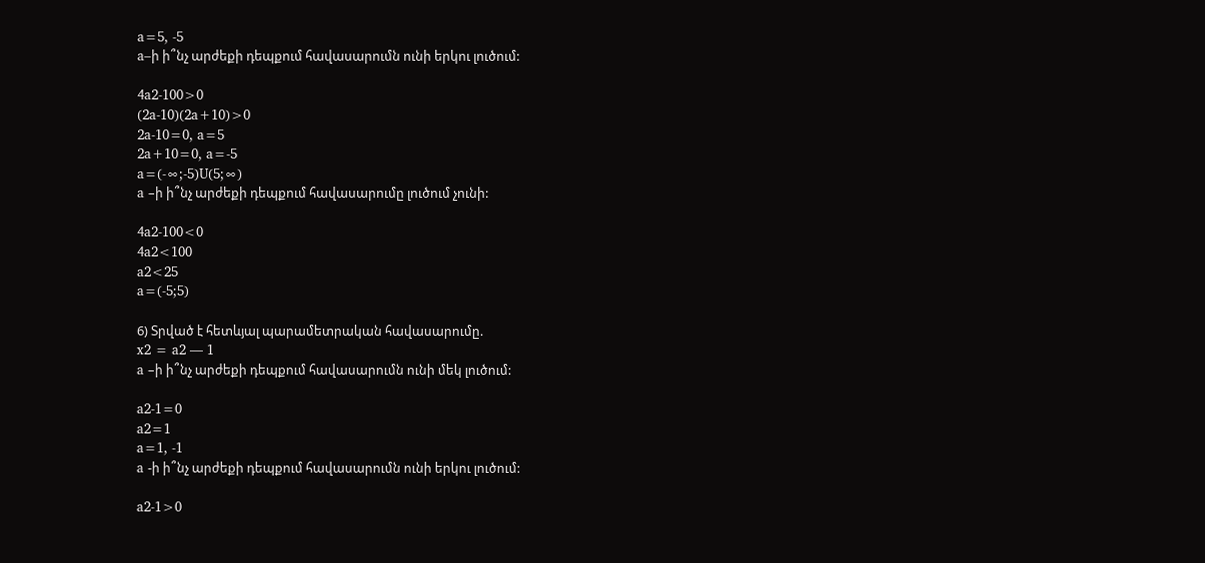a=5, -5
a–ի ի՞նչ արժեքի դեպքում հավասարումն ունի երկու լուծում:

4a2-100>0
(2a-10)(2a+10)>0
2a-10=0, a=5
2a+10=0, a=-5
a=(-∞;-5)U(5;∞)
a –ի ի՞նչ արժեքի դեպքում հավասարումը լուծում չունի:

4a2-100<0
4a2<100
a2<25
a=(-5;5)

6) Տրված է հետևյալ պարամետրական հավասարումը.
x2 = a2 — 1
a –ի ի՞նչ արժեքի դեպքում հավասարումն ունի մեկ լուծում:

a2-1=0
a2=1
a=1, -1
a -ի ի՞նչ արժեքի դեպքում հավասարումն ունի երկու լուծում:

a2-1>0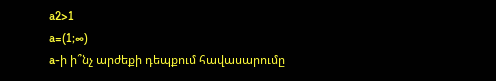a2>1
a=(1;∞)
a-ի ի՞նչ արժեքի դեպքում հավասարումը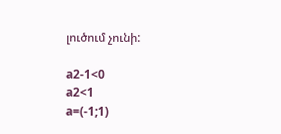լուծում չունի:

a2-1<0
a2<1
a=(-1;1)